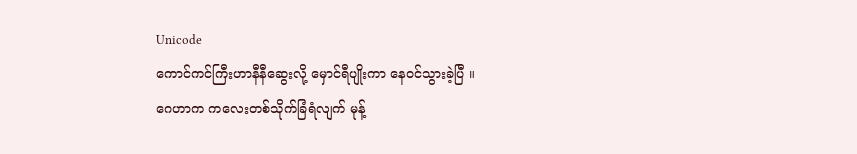Unicode
ကောင်ကင်ကြီးဟာနီနီဆွေးလို့ မှောင်ရီပျိုးကာ နေဝင်သွားခဲ့ပြီ ။
ဂေဟာက ကလေးတစ်သိုက်ခြံရံလျက် မုန့်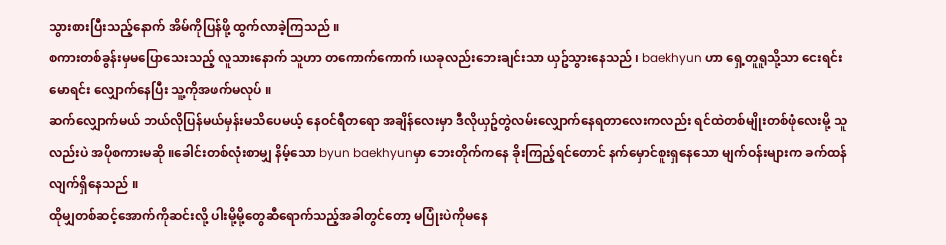သွားစားပြီးသည့်နောက် အိမ်ကိုပြန်ဖို့ ထွက်လာခဲ့ကြသည် ။
စကားတစ်ခွန်းမှမပြောသေးသည့် လူသားနောက် သူဟာ တကောက်ကောက် ၊ယခုလည်းဘေးချင်းသာ ယှဥ်သွားနေသည် ၊ baekhyun ဟာ ရှေ့တူရူသို့သာ ငေးရင်းမောရင်း လျှောက်နေပြီး သူ့ကိုအဖက်မလုပ် ။
ဆက်လျှောက်မယ် ဘယ်လိုပြန်မယ်မှန်းမသိပေမယ့် နေဝင်ရီတရော အချိန်လေးမှာ ဒီလိုယှဥ်တွဲလမ်းလျှောက်နေရတာလေးကလည်း ရင်ထဲတစ်မျိုးတစ်ဖုံလေးမို့ သူလည်းပဲ အပိုစကားမဆို ။ခေါင်းတစ်လုံးစာမျှ နိမ့်သော byun baekhyunမှာ ဘေးတိုက်ကနေ ခိုးကြည့်ရင်တောင် နက်မှောင်စူးရှနေသော မျက်ဝန်းများက ခက်ထန်လျက်ရှိနေသည် ။
ထိုမျှတစ်ဆင့်အောက်ကိုဆင်းလို့ ပါးမို့မို့တွေဆီရောက်သည့်အခါတွင်တော့ မပြုံးပဲကိုမနေ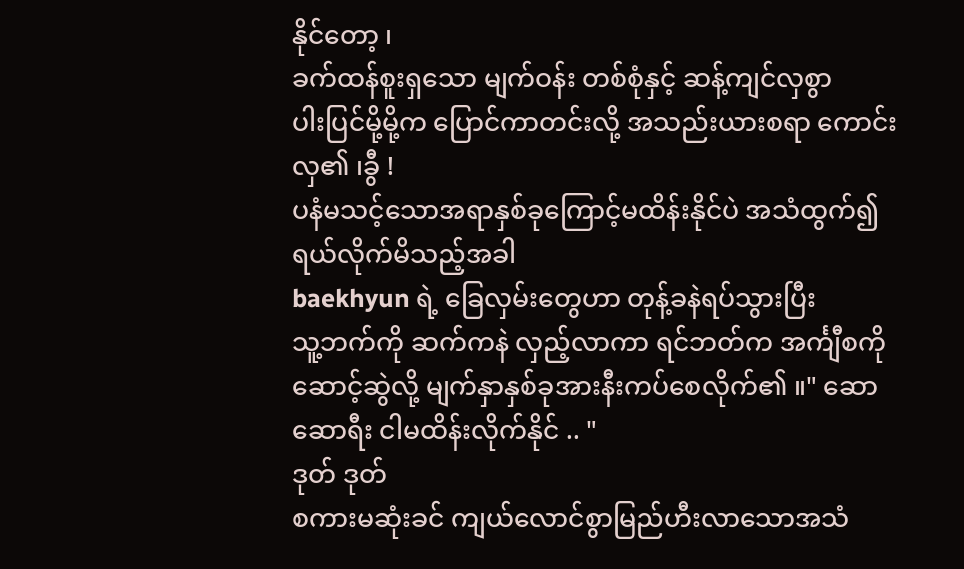နိုင်တော့ ၊
ခက်ထန်စူးရှသော မျက်ဝန်း တစ်စုံနှင့် ဆန့်ကျင်လှစွာ
ပါးပြင်မို့မို့က ပြောင်ကာတင်းလို့ အသည်းယားစရာ ကောင်းလှ၏ ၊ခွီ !
ပနံမသင့်သောအရာနှစ်ခုကြောင့်မထိန်းနိုင်ပဲ အသံထွက်၍ ရယ်လိုက်မိသည့်အခါ
baekhyun ရဲ့ ခြေလှမ်းတွေဟာ တုန့်ခနဲရပ်သွားပြီး
သူ့ဘက်ကို ဆက်ကနဲ လှည့်လာကာ ရင်ဘတ်က အင်္ကျီစကို ဆောင့်ဆွဲလို့ မျက်နှာနှစ်ခုအားနီးကပ်စေလိုက်၏ ။" ဆော ဆောရီး ငါမထိန်းလိုက်နိုင် .. "
ဒုတ် ဒုတ်
စကားမဆုံးခင် ကျယ်လောင်စွာမြည်ဟီးလာသောအသံ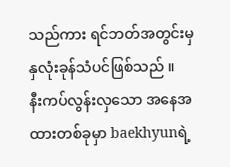သည်ကား ရင်ဘတ်အတွင်းမှ နှလုံးခုန်သံပင်ဖြစ်သည် ။
နီးကပ်လွန်းလှသော အနေအထားတစ်ခုမှာ baekhyunရဲ့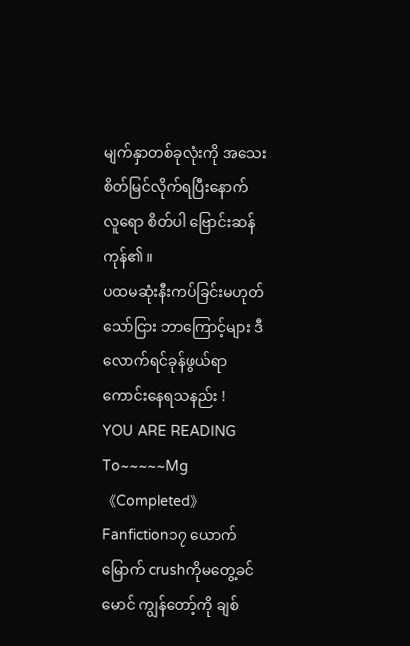မျက်နှာတစ်ခုလုံးကို အသေးစိတ်မြင်လိုက်ရပြီးနောက်
လူရော စိတ်ပါ ဗြောင်းဆန်ကုန်၏ ။
ပထမဆုံးနီးကပ်ခြင်းမဟုတ်သော်ငြား ဘာကြောင့်များ ဒီလောက်ရင်ခုန်ဖွယ်ရာ ကောင်းနေရသနည်း !
YOU ARE READING
To~~~~~Mg 《Completed》
Fanfiction၁၇ ယောက်မြောက် crushကိုမတွေ့ခင် မောင် ကျွန်တော့်ကို ချစ်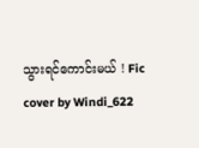သွားရင်ကောင်းမယ် ! Fic cover by Windi_622